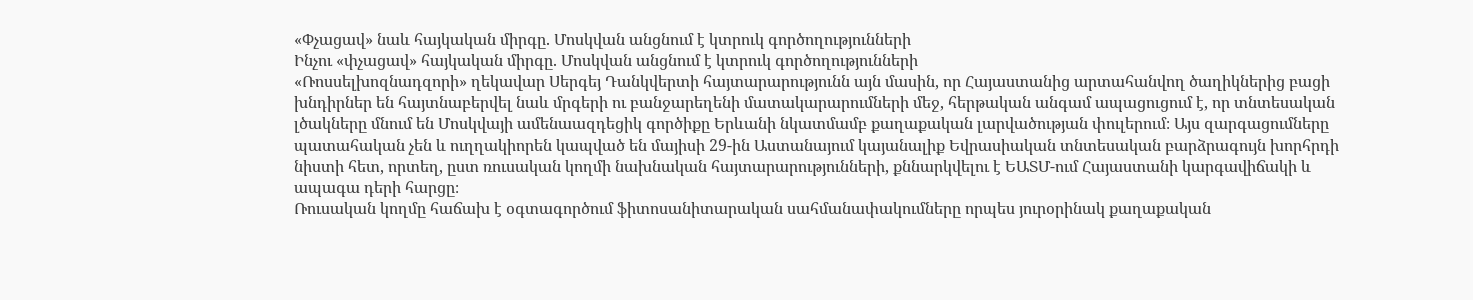«Փչացավ» նաև հայկական միրգը. Մոսկվան անցնում է կտրուկ գործողությունների
Ինչու «փչացավ» հայկական միրգը. Մոսկվան անցնում է կտրուկ գործողությունների
«Ռոսսելխոզնադզորի» ղեկավար Սերգեյ Դանկվերտի հայտարարությունն այն մասին, որ Հայաստանից արտահանվող ծաղիկներից բացի խնդիրներ են հայտնաբերվել նաև մրգերի ու բանջարեղենի մատակարարումների մեջ, հերթական անգամ ապացուցում է, որ տնտեսական լծակները մնում են Մոսկվայի ամենաազդեցիկ գործիքը Երևանի նկատմամբ քաղաքական լարվածության փուլերում։ Այս զարգացումները պատահական չեն և ուղղակիորեն կապված են մայիսի 29-ին Աստանայում կայանալիք Եվրասիական տնտեսական բարձրագույն խորհրդի նիստի հետ, որտեղ, ըստ ռուսական կողմի նախնական հայտարարությունների, քննարկվելու է ԵԱՏՄ-ում Հայաստանի կարգավիճակի և ապագա դերի հարցը։
Ռուսական կողմը հաճախ է օգտագործում ֆիտոսանիտարական սահմանափակումները որպես յուրօրինակ քաղաքական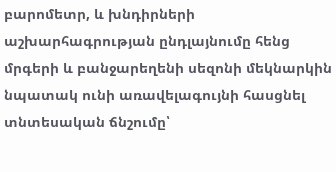բարոմետր, և խնդիրների աշխարհագրության ընդլայնումը հենց մրգերի և բանջարեղենի սեզոնի մեկնարկին նպատակ ունի առավելագույնի հասցնել տնտեսական ճնշումը՝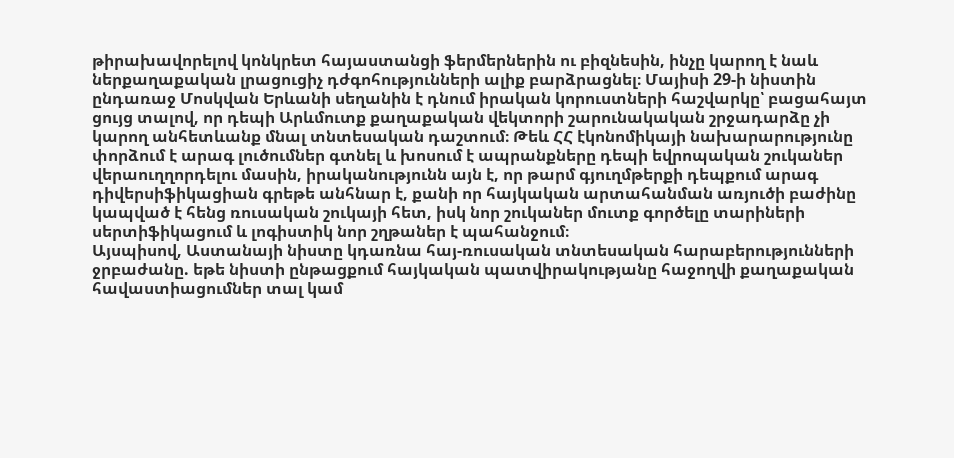թիրախավորելով կոնկրետ հայաստանցի ֆերմերներին ու բիզնեսին, ինչը կարող է նաև ներքաղաքական լրացուցիչ դժգոհությունների ալիք բարձրացնել։ Մայիսի 29-ի նիստին ընդառաջ Մոսկվան Երևանի սեղանին է դնում իրական կորուստների հաշվարկը՝ բացահայտ ցույց տալով, որ դեպի Արևմուտք քաղաքական վեկտորի շարունակական շրջադարձը չի կարող անհետևանք մնալ տնտեսական դաշտում։ Թեև ՀՀ էկոնոմիկայի նախարարությունը փորձում է արագ լուծումներ գտնել և խոսում է ապրանքները դեպի եվրոպական շուկաներ վերաուղղորդելու մասին, իրականությունն այն է, որ թարմ գյուղմթերքի դեպքում արագ դիվերսիֆիկացիան գրեթե անհնար է, քանի որ հայկական արտահանման առյուծի բաժինը կապված է հենց ռուսական շուկայի հետ, իսկ նոր շուկաներ մուտք գործելը տարիների սերտիֆիկացում և լոգիստիկ նոր շղթաներ է պահանջում։
Այսպիսով, Աստանայի նիստը կդառնա հայ-ռուսական տնտեսական հարաբերությունների ջրբաժանը. եթե նիստի ընթացքում հայկական պատվիրակությանը հաջողվի քաղաքական հավաստիացումներ տալ կամ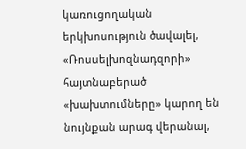կառուցողական երկխոսություն ծավալել, «Ռոսսելխոզնադզորի» հայտնաբերած «խախտումները» կարող են նույնքան արագ վերանալ,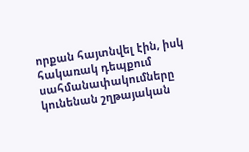որքան հայտնվել էին, իսկ հակառակ դեպքում սահմանափակումները կունենան շղթայական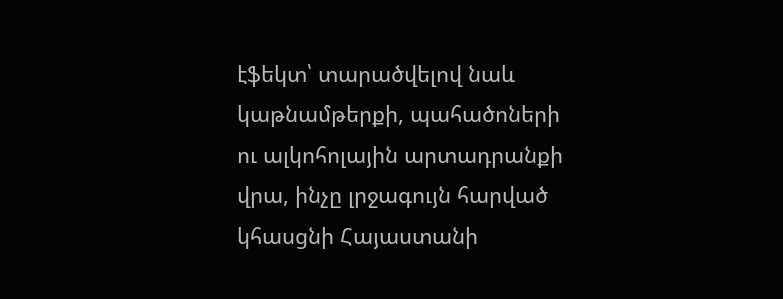էֆեկտ՝ տարածվելով նաև կաթնամթերքի, պահածոների ու ալկոհոլային արտադրանքի վրա, ինչը լրջագույն հարված կհասցնի Հայաստանի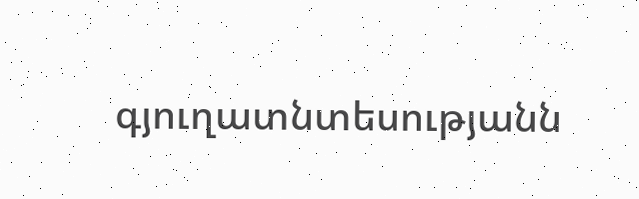գյուղատնտեսությանն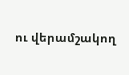ու վերամշակող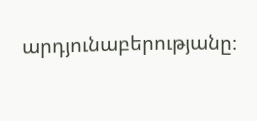արդյունաբերությանը։